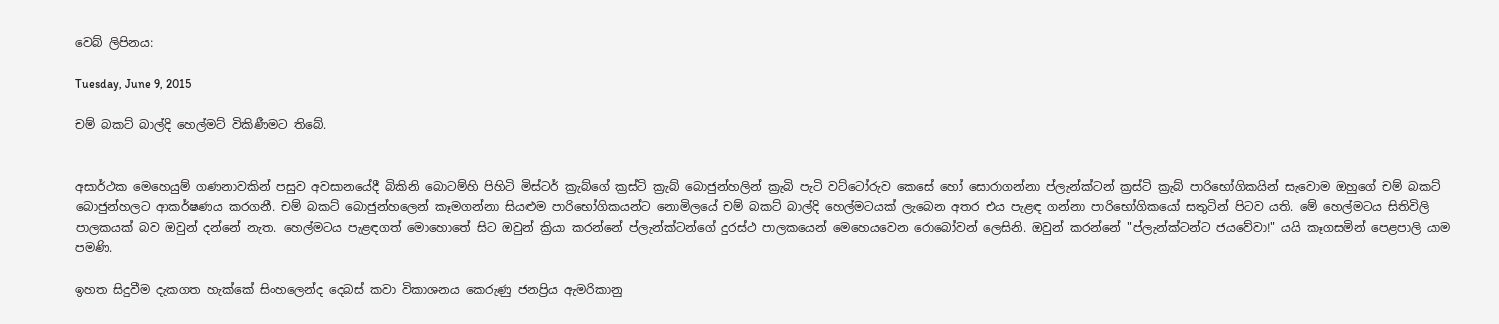වෙබ් ලිපිනය:

Tuesday, June 9, 2015

චම් බකට් බාල්දි හෙල්මට් විකිණීමට තිබේ.


අසාර්ථක මෙහෙයුම් ගණනාවකින් පසුව අවසානයේදී බිකිනි බොටම්හි පිහිටි මිස්ටර් ක්‍රැබ්ගේ ක්‍රස්ටි ක්‍රැබ් බොජුන්හලින් ක්‍රැබි පැටි වට්ටෝරුව කෙසේ හෝ සොරාගන්නා ප්ලැන්ක්ටන් ක්‍රස්ටි ක්‍රැබ් පාරිභෝගිකයින් සැවොම ඔහුගේ චම් බකට් බොජුන්හලට ආකර්ෂණය කරගනී. චම් බකට් බොජුන්හලෙන් කෑමගන්නා සියළුම පාරිභෝගිකයන්ට නොමිලයේ චම් බකට් බාල්දි හෙල්මටයක් ලැබෙන අතර එය පැළඳ ගන්නා පාරිභෝගිකයෝ සතුටින් පිටව යති. මේ හෙල්මටය සිතිවිලි පාලකයක් බව ඔවුන් දන්නේ නැත. හෙල්මටය පැළඳගත් මොහොතේ සිට ඔවුන් ක්‍රියා කරන්නේ ප්ලැන්ක්ටන්ගේ දුරස්ථ පාලකයෙන් මෙහෙයවෙන රොබෝවන් ලෙසිනි. ඔවුන් කරන්නේ "ප්ලැන්ක්ටන්ට ජයවේවා!" යයි කෑගසමින් පෙළපාලි යාම පමණි.

ඉහත සිදුවීම දැකගත හැක්කේ සිංහලෙන්ද දෙබස් කවා විකාශනය කෙරුණු ජනප්‍රිය ඇමරිකානු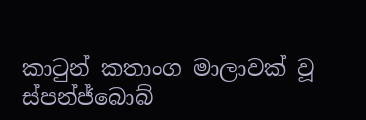කාටුන් කතාංග මාලාවක් වූ ස්පන්ජ්බොබ්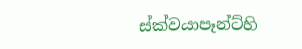ස්ක්වයාපෑන්ට්හි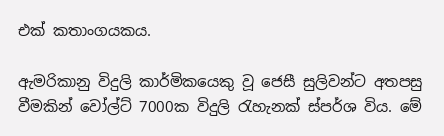එක් කතාංගයකය.

ඇමරිකානු විදුලි කාර්මිකයෙකු වූ ජෙසී සුලිවන්ට අතපසු වීමකින් වෝල්ට් 7000ක විදුලි රැහැනක් ස්පර්ශ විය. මේ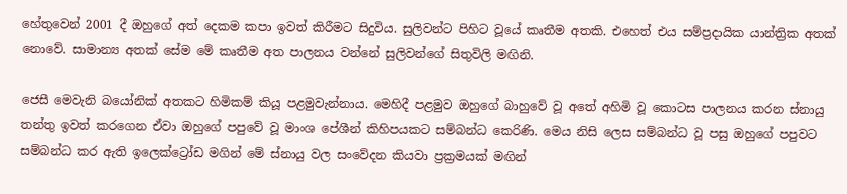හේතුවෙන් 2001 දී ඔහුගේ අත් දෙකම කපා ඉවත් කිරීමට සිදුවිය. සුලිවන්ට පිහිට වූයේ කෘතීම අතකි. එහෙත් එය සම්ප්‍රදායික යාන්ත්‍රික අතක් නොවේ. සාමාන්‍ය අතක් සේම මේ කෘතීම අත පාලනය වන්නේ සුලිවන්ගේ සිතුවිලි මඟිනි.

ජෙසී මෙවැනි බයෝනික් අතකට හිමිකම් කියූ පළමුවැන්නාය. මෙහිදී පළමුව ඔහුගේ බාහුවේ වූ අතේ අහිමි වූ කොටස පාලනය කරන ස්නායු තන්තු ඉවත් කරගෙන ඒවා ඔහුගේ පපුවේ වූ මාංශ පේශීන් කිහිපයකට සම්බන්ධ කෙරිණි. මෙය නිසි ලෙස සම්බන්ධ වූ පසු ඔහුගේ පපුවට සම්බන්ධ කර ඇති ඉලෙක්ට්‍රෝඩ මගින් මේ ස්නායු වල සංවේදන කියවා ප්‍රක්‍රමයක් මඟින්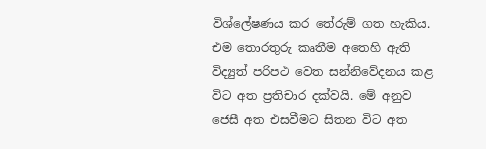විශ්ලේෂණය කර තේරුම් ගත හැකිය. එම තොරතුරු කෘතීම අතෙහි ඇති විද්‍යුත් පරිපථ වෙත සන්නිවේදනය කළ විට අත ප්‍රතිචාර දක්වයි. මේ අනුව ජෙසී අත එසවීමට සිතන විට අත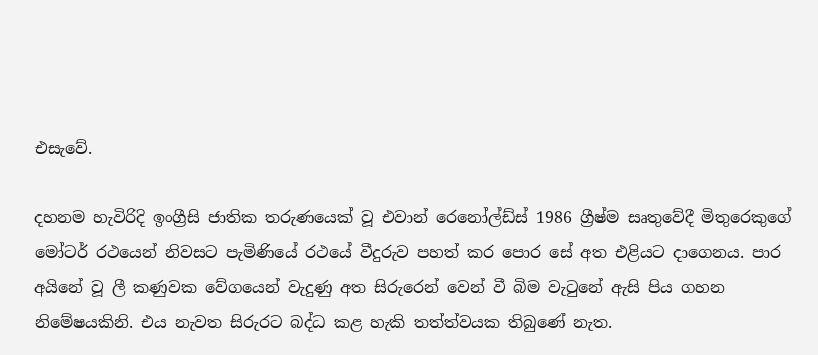එසැවේ.

දහනම හැවිරිදි ඉංග්‍රීසි ජාතික තරුණයෙක් වූ එවාන් රෙනෝල්ඩ්ස් 1986 ග්‍රීෂ්ම සෘතුවේදී මිතුරෙකුගේ මෝටර් රථයෙන් නිවසට පැමිණියේ රථයේ වීදුරුව පහත් කර පොර සේ අත එළියට දාගෙනය. පාර අයිනේ වූ ලී කණුවක වේගයෙන් වැදුණු අත සිරුරෙන් වෙන් වී බිම වැටුනේ ඇසි පිය ගහන නිමේෂයකිනි. එය නැවත සිරුරට බද්ධ කළ හැකි තත්ත්වයක තිබුණේ නැත.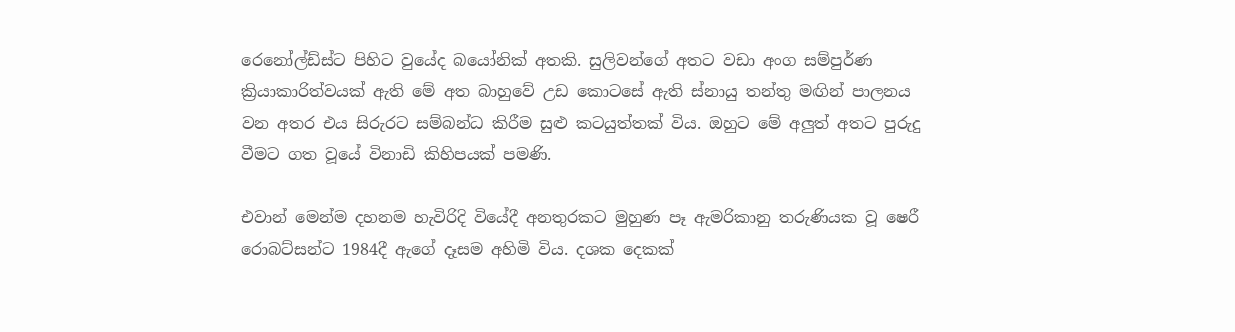රෙනෝල්ඩ්ස්ට පිහිට වුයේද බයෝනික් අතකි. සුලිවන්ගේ අතට වඩා අංග සම්පුර්ණ ක්‍රියාකාරිත්වයක් ඇති මේ අත බාහුවේ උඩ කොටසේ ඇති ස්නායු තන්තු මඟින් පාලනය වන අතර එය සිරුරට සම්බන්ධ කිරීම සුළු කටයුත්තක් විය. ඔහුට මේ අලුත් අතට පුරුදු වීමට ගත වූයේ විනාඩි කිහිපයක් පමණි.

එවාන් මෙන්ම දහනම හැවිරිදි වියේදී අනතුරකට මුහුණ පෑ ඇමරිකානු තරුණියක වූ ෂෙරී රොබට්සන්ට 1984දී ඇගේ දෑසම අහිමි විය. දශක දෙකක්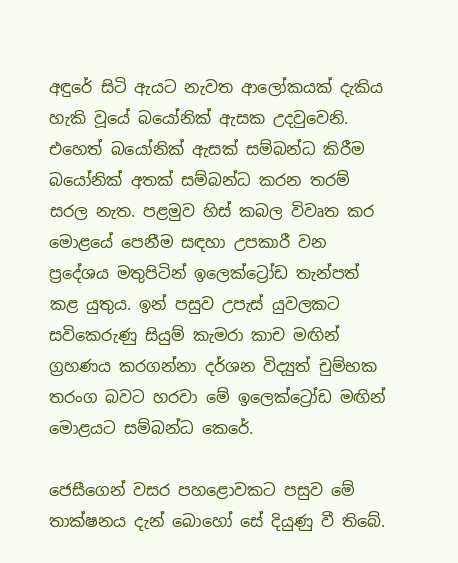අඳුරේ සිටි ඇයට නැවත ආලෝකයක් දැකිය හැකි වූයේ බයෝනික් ඇසක උදවුවෙනි. එහෙත් බයෝනික් ඇසක් සම්බන්ධ කිරීම බයෝනික් අතක් සම්බන්ධ කරන තරම් සරල නැත. පළමුව හිස් කබල විවෘත කර මොළයේ පෙනීම සඳහා උපකාරී වන ප්‍රදේශය මතුපිටින් ඉලෙක්ට්‍රෝඩ තැන්පත් කළ යුතුය. ඉන් පසුව උපැස් යුවලකට සවිකෙරුණු සියුම් කැමරා කාච මඟින් ග්‍රහණය කරගන්නා දර්ශන විද්‍යුත් චුම්භක තරංග බවට හරවා මේ ඉලෙක්ට්‍රෝඩ මඟින් මොළයට සම්බන්ධ කෙරේ.

ජෙසීගෙන් වසර පහළොවකට පසුව මේ තාක්ෂනය දැන් බොහෝ සේ දියුණු වී තිබේ.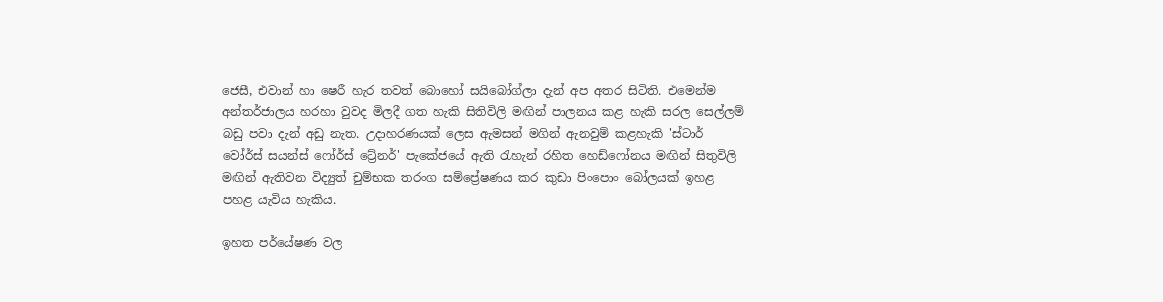ජෙසී, එවාන් හා ෂෙරී හැර තවත් බොහෝ සයිබෝග්ලා දැන් අප අතර සිටිති. එමෙන්ම අන්තර්ජාලය හරහා වුවද මිලදී ගත හැකි සිතිවිලි මඟින් පාලනය කළ හැකි සරල සෙල්ලම් බඩු පවා දැන් අඩු නැත. උදාහරණයක් ලෙස ඇමසන් මගින් ඇනවුම් කළහැකි 'ස්ටාර් වෝර්ස් සයන්ස් ෆෝර්ස් ට්‍රේනර්' පැකේජයේ ඇති රැහැන් රහිත හෙඩ්ෆෝනය මඟින් සිතුවිලි මඟින් ඇතිවන විද්‍යුත් චුම්භක තරංග සම්ප්‍රේෂණය කර කුඩා පිංපොං බෝලයක් ඉහළ පහළ යැවිය හැකිය.

ඉහත පර්යේෂණ වල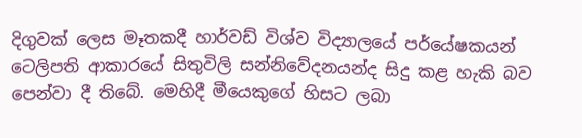දිගුවක් ලෙස මෑතකදී හාර්වඩ් විශ්ව විද්‍යාලයේ පර්යේෂකයන් ටෙලිපති ආකාරයේ සිතුවිලි සන්නිවේදනයන්ද සිදු කළ හැකි බව පෙන්වා දී තිබේ. මෙහිදී මීයෙකුගේ හිසට ලබා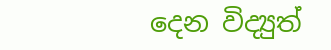දෙන විද්‍යුත්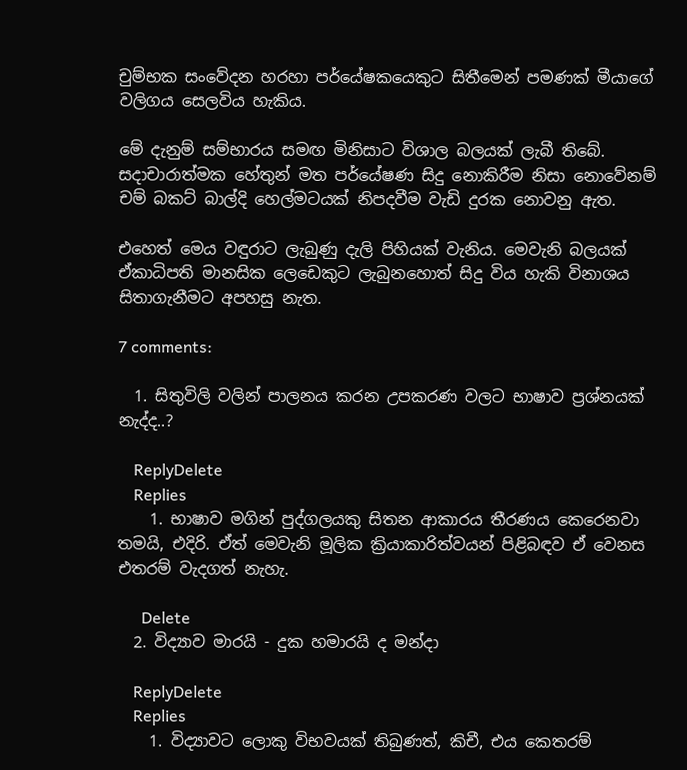චුම්භක සංවේදන හරහා පර්යේෂකයෙකුට සිතීමෙන් පමණක් මීයාගේ වලිගය සෙලවිය හැකිය.

මේ දැනුම් සම්භාරය සමඟ මිනිසාට විශාල බලයක් ලැබී තිබේ. සදාචාරාත්මක හේතුන් මත පර්යේෂණ සිදු නොකිරීම නිසා නොවේනම් චම් බකට් බාල්දි හෙල්මටයක් නිපදවීම වැඩි දුරක නොවනු ඇත.

එහෙත් මෙය වඳුරාට ලැබුණු දැලි පිහියක් වැනිය. මෙවැනි බලයක් ඒකාධිපති මානසික ලෙඩෙකුට ලැබුනහොත් සිදු විය හැකි විනාශය සිතාගැනීමට අපහසු නැත.

7 comments:

  1. සිතුවිලි වලින් පාලනය කරන උපකරණ වලට භාෂාව ප්‍රශ්නයක් නැද්ද..?

    ReplyDelete
    Replies
    1. භාෂාව මගින් පුද්ගලයකු සිතන ආකාරය තීරණය කෙරෙනවා තමයි, එදිරි. ඒත් මෙවැනි මූලික ක්‍රියාකාරිත්වයන් පිළිබඳව ඒ වෙනස එතරම් වැදගත් නැහැ.

      Delete
  2. විද්‍යාව මාරයි - දුක හමාරයි ද මන්දා

    ReplyDelete
    Replies
    1. විද්‍යාවට ලොකු විභවයක් තිබුණත්, කිචී, එය කෙතරම්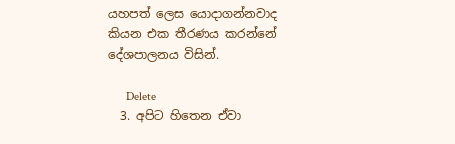යහපත් ලෙස යොදාගන්නවාද කියන එක තීරණය කරන්නේ දේශපාලනය විසින්.

      Delete
  3. අපිට හිතෙන ඒවා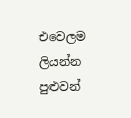එවෙලම ලියන්න පුළුවන්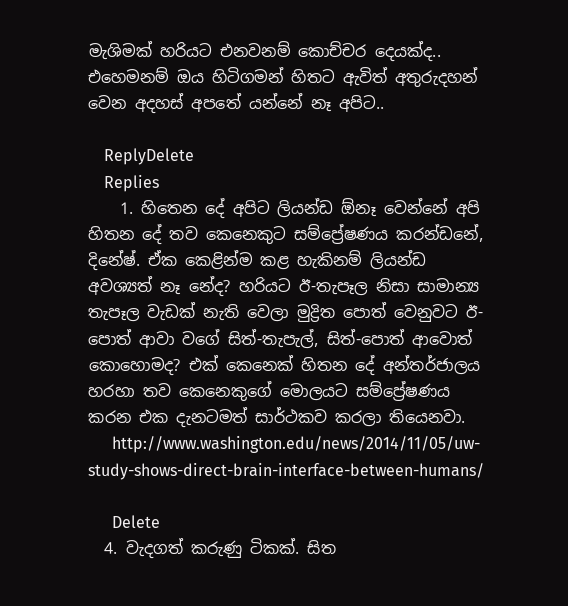මැශිමක් හරියට එනවනම් කොච්චර දෙයක්ද.. එහෙමනම් ඔය හිටිගමන් හිතට ඇවිත් අතුරුදහන් වෙන අදහස් අපතේ යන්නේ නෑ අපිට..

    ReplyDelete
    Replies
    1. හිතෙන දේ අපිට ලියන්ඩ ඕනෑ වෙන්නේ අපි හිතන දේ තව කෙනෙකුට සම්ප්‍රේෂණය කරන්ඩනේ, දිනේෂ්. ඒක කෙළින්ම කළ හැකිනම් ලියන්ඩ අවශ්‍යත් නෑ නේද? හරියට ඊ-තැපෑල නිසා සාමාන්‍ය තැපෑල වැඩක් නැති වෙලා මුද්‍රිත පොත් වෙනුවට ඊ-පොත් ආවා වගේ සිත්-තැපැල්, සිත්-පොත් ආවොත් කොහොමද? එක් කෙනෙක් හිතන දේ අන්තර්ජාලය හරහා තව කෙනෙකුගේ මොලයට සම්ප්‍රේෂණය කරන එක දැනටමත් සාර්ථකව කරලා තියෙනවා.
      http://www.washington.edu/news/2014/11/05/uw-study-shows-direct-brain-interface-between-humans/

      Delete
  4. වැදගත් කරුණු ටිකක්. සිත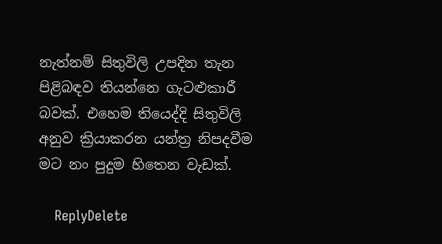නැත්නම් සිතුවිලි උපදින තැන පිළිබඳව තියන්නෙ ගැටළුකාරී බවක්. එහෙම තියෙද්දි සිතුවිලි අනුව ක්‍රියාකරන යන්ත්‍ර නිපදවීම මට නං පුදුම හිතෙන වැඩක්.

    ReplyDelete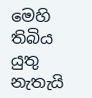මෙහි තිබිය යුතු නැතැයි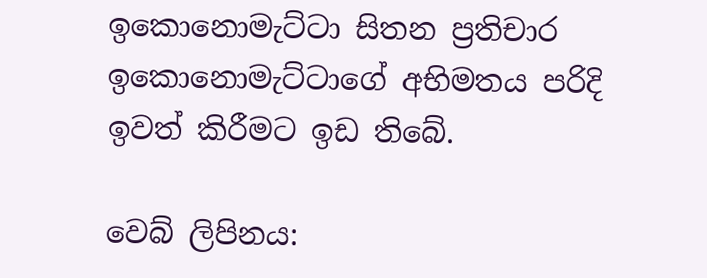ඉකොනොමැට්ටා සිතන ප්‍රතිචාර ඉකොනොමැට්ටාගේ අභිමතය පරිදි ඉවත් කිරීමට ඉඩ තිබේ.

වෙබ් ලිපිනය: